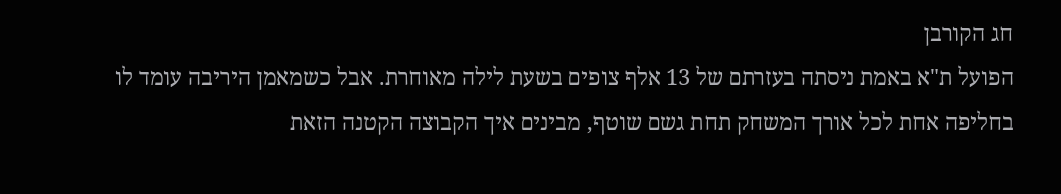חג הקורבן
הפועל ת"א באמת ניסתה בעזרתם של 13 אלף צופים בשעת לילה מאוחרת. אבל כשמאמן היריבה עומד לו בחליפה אחת לכל אורך המשחק תחת גשם שוטף, מבינים איך הקבוצה הקטנה הזאת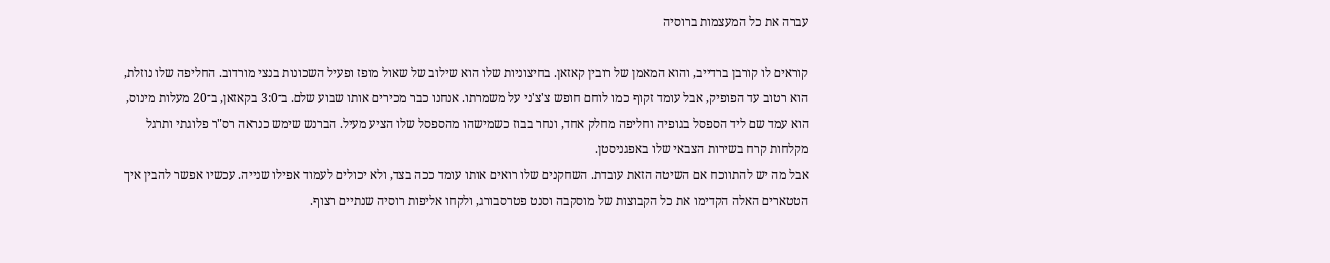עברה את כל המעצמות ברוסיה

קוראים לו קורבן ברדייב, והוא המאמן של רובין קאזאן. בחיצוניות שלו הוא שילוב של שאול מופז ופעיל השכונות בנצי מורדוב. החליפה שלו נוזלת, הוא רטוב עד הפופיק, אבל עומד זקוף כמו לוחם חופש צ'צ'ני על משמרתו. אנחנו כבר מכירים אותו שבוע שלם. ב־3:0 בקאזאן, ב־20 מעלות מינוס, הוא עמד שם ליד הספסל בגופיה וחליפה מחלק אחד, ונחר בבוז כשמישהו מהספסל שלו הציע מעיל. הברנש שימש כנראה רס"ר פלוגתי ותרגל מקלחות קרח בשירות הצבאי שלו באפגניסטן.
אבל מה יש להתווכח אם השיטה הזאת עובדת. השחקנים שלו רואים אותו עומד ככה בצד, ולא יכולים לעמוד אפילו שנייה. עכשיו אפשר להבין איך הטטארים האלה הקדימו את כל הקבוצות של מוסקבה וסנט פטרסבורג, ולקחו אליפות רוסיה שנתיים רצוף.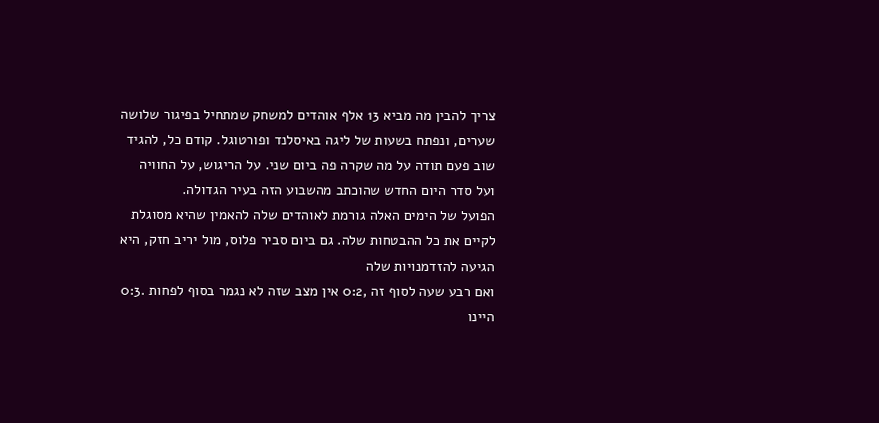צריך להבין מה מביא 13 אלף אוהדים למשחק שמתחיל בפיגור שלושה שערים, ונפתח בשעות של ליגה באיסלנד ופורטוגל. קודם כל, להגיד שוב פעם תודה על מה שקרה פה ביום שני. על הריגוש, על החוויה ועל סדר היום החדש שהוכתב מהשבוע הזה בעיר הגדולה.
הפועל של הימים האלה גורמת לאוהדים שלה להאמין שהיא מסוגלת לקיים את כל ההבטחות שלה. גם ביום סביר פלוס, מול יריב חזק, היא הגיעה להזדמנויות שלה
ואם רבע שעה לסוף זה ,0:2 אין מצב שזה לא נגמר בסוף לפחות .0:3 היינו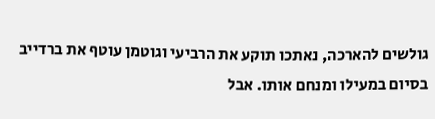גולשים להארכה, נאתכו תוקע את הרביעי וגוטמן עוטף את ברדייב בסיום במעילו ומנחם אותו. אבל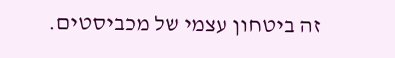זה ביטחון עצמי של מכביסטים.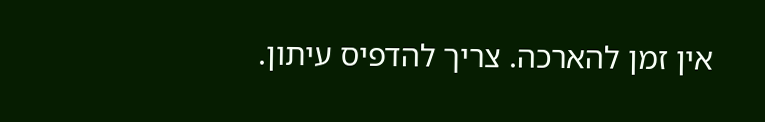אין זמן להארכה. צריך להדפיס עיתון.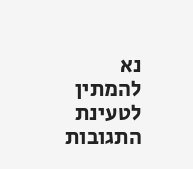נא להמתין לטעינת התגובות